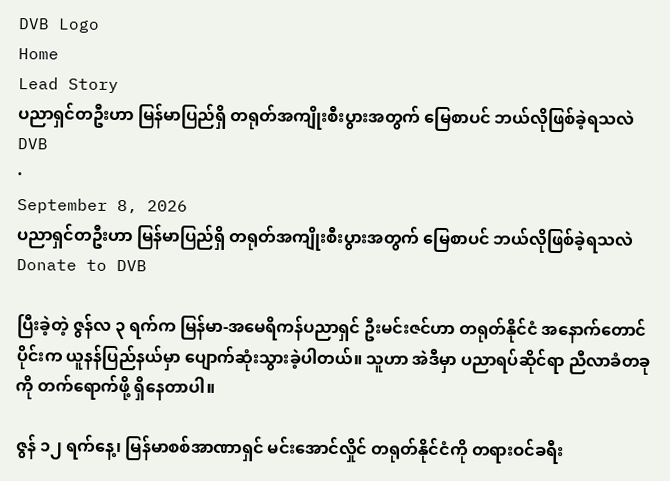DVB Logo
Home
Lead Story
ပညာရှင်တဦးဟာ မြန်မာပြည်ရှိ တရုတ်အကျိုးစီးပွားအတွက် မြေစာပင် ဘယ်လိုဖြစ်ခဲ့ရသလဲ
DVB
·
September 8, 2026
ပညာရှင်တဦးဟာ မြန်မာပြည်ရှိ တရုတ်အကျိုးစီးပွားအတွက် မြေစာပင် ဘယ်လိုဖြစ်ခဲ့ရသလဲ
Donate to DVB

ပြီးခဲ့တဲ့ ဇွန်လ ၃ ရက်က မြန်မာ-အမေရိကန်ပညာရှင် ဦးမင်းဇင်ဟာ တရုတ်နိုင်ငံ အနောက်တောင်ပိုင်းက ယူနန်ပြည်နယ်မှာ ပျောက်ဆုံးသွားခဲ့ပါတယ်။ သူဟာ အဲဒီမှာ ပညာရပ်ဆိုင်ရာ ညီလာခံတခုကို တက်ရောက်ဖို့ ရှိနေတာပါ။

ဇွန် ၁၂ ရက်နေ့၊ မြန်မာစစ်အာဏာရှင် မင်းအောင်လှိုင် တရုတ်နိုင်ငံကို တရားဝင်ခရီး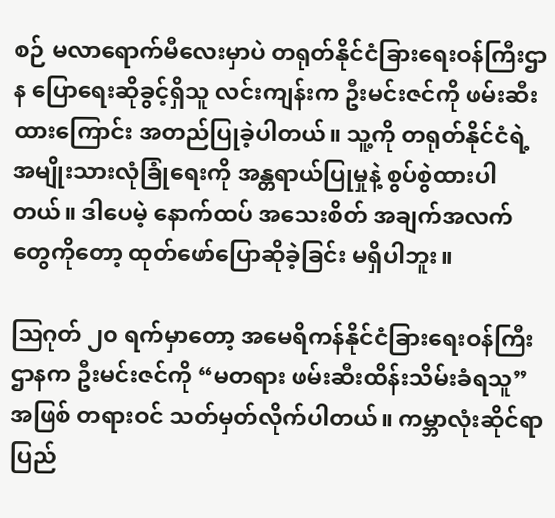စဉ် မလာရောက်မီလေးမှာပဲ တရုတ်နိုင်ငံခြားရေးဝန်ကြီးဌာန ပြောရေးဆိုခွင့်ရှိသူ လင်းကျန်းက ဦးမင်းဇင်ကို ဖမ်းဆီးထားကြောင်း အတည်ပြုခဲ့ပါတယ်။ သူ့ကို တရုတ်နိုင်ငံရဲ့ အမျိုးသားလုံခြုံရေးကို အန္တရာယ်ပြုမှုနဲ့ စွပ်စွဲထားပါတယ်။ ဒါပေမဲ့ နောက်ထပ် အသေးစိတ် အချက်အလက်တွေကိုတော့ ထုတ်ဖော်ပြောဆိုခဲ့ခြင်း မရှိပါဘူး။

ဩဂုတ် ၂၀ ရက်မှာတော့ အမေရိကန်နိုင်ငံခြားရေးဝန်ကြီးဌာနက ဦးမင်းဇင်ကို “မတရား ဖမ်းဆီးထိန်းသိမ်းခံရသူ” အဖြစ် တရားဝင် သတ်မှတ်လိုက်ပါတယ်။ ကမ္ဘာလုံးဆိုင်ရာ ပြည်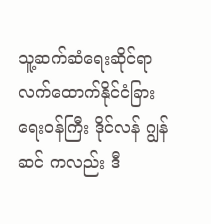သူ့ဆက်ဆံရေးဆိုင်ရာ လက်ထောက်နိုင်ငံခြားရေးဝန်ကြီး ဒိုင်လန် ဂျွန်ဆင် ကလည်း ဒီ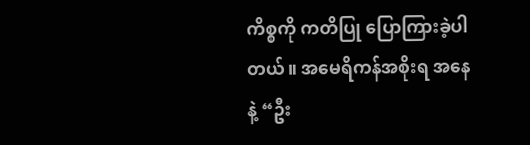ကိစ္စကို ကတိပြု ပြောကြားခဲ့ပါတယ်။ အမေရိကန်အစိုးရ အနေနဲ့ “ဦး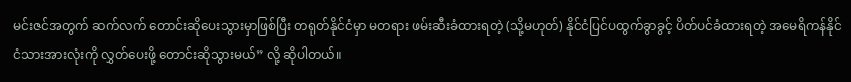မင်းဇင်အတွက် ဆက်လက် တောင်းဆိုပေးသွားမှာဖြစ်ပြီး တရုတ်နိုင်ငံမှာ မတရား ဖမ်းဆီးခံထားရတဲ့ (သို့မဟုတ်) နိုင်ငံပြင်ပထွက်ခွာခွင့် ပိတ်ပင်ခံထားရတဲ့ အမေရိကန်နိုင်ငံသားအားလုံးကို လွှတ်ပေးဖို့ တောင်းဆိုသွားမယ်” လို့ ဆိုပါတယ်။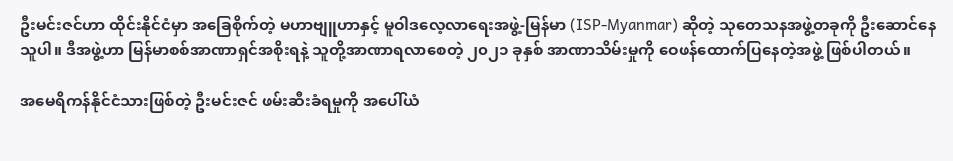ဦးမင်းဇင်ဟာ ထိုင်းနိုင်ငံမှာ အခြေစိုက်တဲ့ မဟာဗျူဟာနှင့် မူဝါဒလေ့လာရေးအဖွဲ့-မြန်မာ (ISP-Myanmar) ဆိုတဲ့ သုတေသနအဖွဲ့တခုကို ဦးဆောင်နေသူပါ။ ဒီအဖွဲ့ဟာ မြန်မာစစ်အာဏာရှင်အစိုးရနဲ့ သူတို့အာဏာရလာစေတဲ့ ၂၀၂၁ ခုနှစ် အာဏာသိမ်းမှုကို ဝေဖန်ထောက်ပြနေတဲ့အဖွဲ့ ဖြစ်ပါတယ်။

အမေရိကန်နိုင်ငံသားဖြစ်တဲ့ ဦးမင်းဇင် ဖမ်းဆီးခံရမှုကို အပေါ်ယံ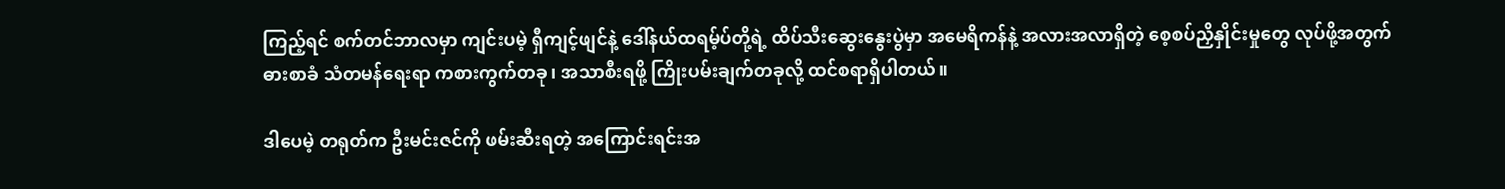ကြည့်ရင် စက်တင်ဘာလမှာ ကျင်းပမဲ့ ရှီကျင့်ဖျင်နဲ့ ဒေါ်နယ်ထရမ့်ပ်တို့ရဲ့ ထိပ်သီးဆွေးနွေးပွဲမှာ အမေရိကန်နဲ့ အလားအလာရှိတဲ့ စေ့စပ်ညှိနှိုင်းမှုတွေ လုပ်ဖို့အတွက် ဓားစာခံ သံတမန်ရေးရာ ကစားကွက်တခု၊ အသာစီးရဖို့ ကြိုးပမ်းချက်တခုလို့ ထင်စရာရှိပါတယ်။

ဒါပေမဲ့ တရုတ်က ဦးမင်းဇင်ကို ဖမ်းဆီးရတဲ့ အကြောင်းရင်းအ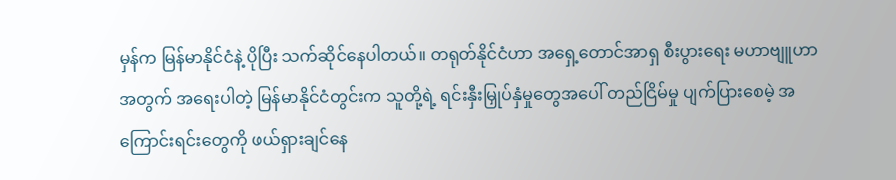မှန်က မြန်မာနိုင်ငံနဲ့ ပိုပြီး သက်ဆိုင်နေပါတယ်။ တရုတ်နိုင်ငံဟာ အရှေ့တောင်အာရှ စီးပွားရေး မဟာဗျူဟာအတွက် အရေးပါတဲ့ မြန်မာနိုင်ငံတွင်းက သူတို့ရဲ့ ရင်းနှီးမြှုပ်နှံမှုတွေအပေါ် တည်ငြိမ်မှု ပျက်ပြားစေမဲ့ အကြောင်းရင်းတွေကို ဖယ်ရှားချင်နေ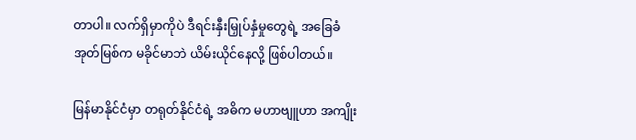တာပါ။ လက်ရှိမှာကိုပဲ ဒီရင်းနှီးမြှုပ်နှံမှုတွေရဲ့ အခြေခံအုတ်မြစ်က မခိုင်မာဘဲ ယိမ်းယိုင်နေလို့ ဖြစ်ပါတယ်။

မြန်မာနိုင်ငံမှာ တရုတ်နိုင်ငံရဲ့ အဓိက မဟာဗျူဟာ အကျိုး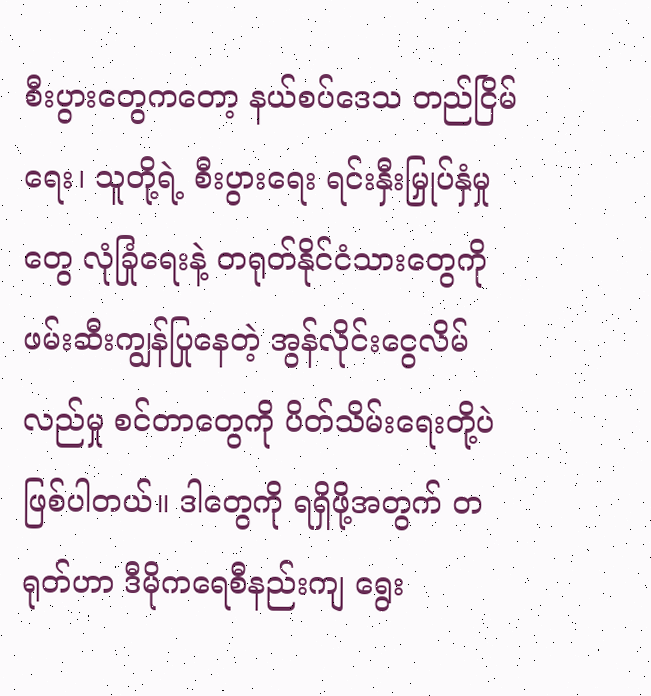စီးပွားတွေကတော့ နယ်စပ်ဒေသ တည်ငြိမ်ရေး၊ သူတို့ရဲ့ စီးပွားရေး ရင်းနှီးမြှုပ်နှံမှုတွေ လုံခြုံရေးနဲ့ တရုတ်နိုင်ငံသားတွေကို ဖမ်းဆီးကျွန်ပြုနေတဲ့ အွန်လိုင်းငွေလိမ်လည်မှု စင်တာတွေကို ပိတ်သိမ်းရေးတို့ပဲ ဖြစ်ပါတယ်။ ဒါတွေကို ရရှိဖို့အတွက် တရုတ်ဟာ ဒီမိုကရေစီနည်းကျ ရွေး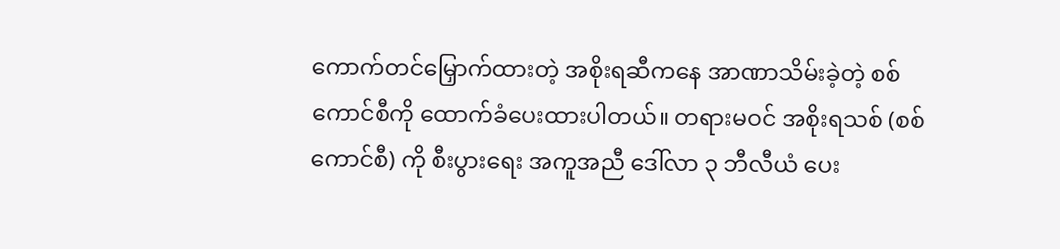ကောက်တင်မြှောက်ထားတဲ့ အစိုးရဆီကနေ အာဏာသိမ်းခဲ့တဲ့ စစ်ကောင်စီကို ထောက်ခံပေးထားပါတယ်။ တရားမဝင် အစိုးရသစ် (စစ်ကောင်စီ) ကို စီးပွားရေး အကူအညီ ဒေါ်လာ ၃ ဘီလီယံ ပေး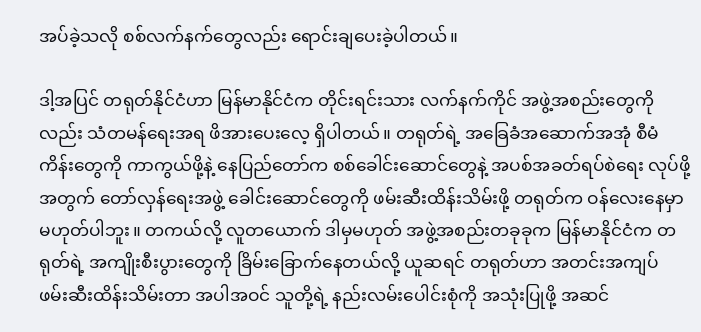အပ်ခဲ့သလို စစ်လက်နက်တွေလည်း ရောင်းချပေးခဲ့ပါတယ်။

ဒါ့အပြင် တရုတ်နိုင်ငံဟာ မြန်မာနိုင်ငံက တိုင်းရင်းသား လက်နက်ကိုင် အဖွဲ့အစည်းတွေကိုလည်း သံတမန်ရေးအရ ဖိအားပေးလေ့ ရှိပါတယ်။ တရုတ်ရဲ့ အခြေခံအဆောက်အအုံ စီမံကိန်းတွေကို ကာကွယ်ဖို့နဲ့ နေပြည်တော်က စစ်ခေါင်းဆောင်တွေနဲ့ အပစ်အခတ်ရပ်စဲရေး လုပ်ဖို့အတွက် တော်လှန်ရေးအဖွဲ့ ခေါင်းဆောင်တွေကို ဖမ်းဆီးထိန်းသိမ်းဖို့ တရုတ်က ဝန်လေးနေမှာ မဟုတ်ပါဘူး။ တကယ်လို့ လူတယောက် ဒါမှမဟုတ် အဖွဲ့အစည်းတခုခုက မြန်မာနိုင်ငံက တရုတ်ရဲ့ အကျိုးစီးပွားတွေကို ခြိမ်းခြောက်နေတယ်လို့ ယူဆရင် တရုတ်ဟာ အတင်းအကျပ် ဖမ်းဆီးထိန်းသိမ်းတာ အပါအဝင် သူတို့ရဲ့ နည်းလမ်းပေါင်းစုံကို အသုံးပြုဖို့ အဆင်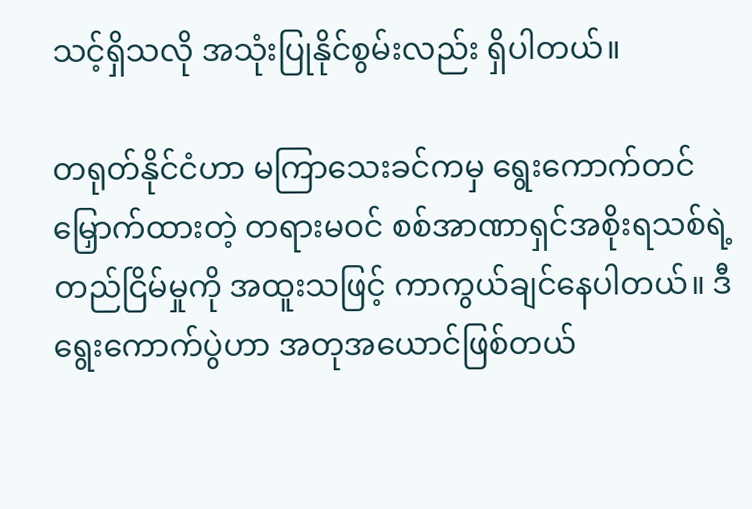သင့်ရှိသလို အသုံးပြုနိုင်စွမ်းလည်း ရှိပါတယ်။

တရုတ်နိုင်ငံဟာ မကြာသေးခင်ကမှ ရွေးကောက်တင်မြှောက်ထားတဲ့ တရားမဝင် စစ်အာဏာရှင်အစိုးရသစ်ရဲ့ တည်ငြိမ်မှုကို အထူးသဖြင့် ကာကွယ်ချင်နေပါတယ်။ ဒီရွေးကောက်ပွဲဟာ အတုအယောင်ဖြစ်တယ်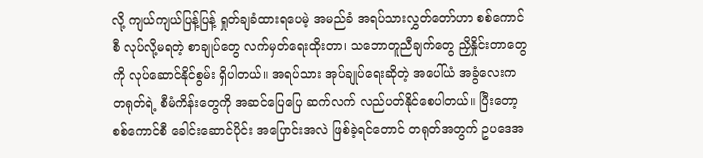လို့ ကျယ်ကျယ်ပြန့်ပြန့် ရှုတ်ချခံထားရပေမဲ့ အမည်ခံ အရပ်သားလွှတ်တော်ဟာ စစ်ကောင်စီ လုပ်လို့မရတဲ့ စာချုပ်တွေ လက်မှတ်ရေးထိုးတာ၊ သဘောတူညီချက်တွေ ညှိနှိုင်းတာတွေကို လုပ်ဆောင်နိုင်စွမ်း ရှိပါတယ်။ အရပ်သား အုပ်ချုပ်ရေးဆိုတဲ့ အပေါ်ယံ အခွံလေးက တရုတ်ရဲ့ စီမံကိန်းတွေကို အဆင်ပြေပြေ ဆက်လက် လည်ပတ်နိုင်စေပါတယ်။ ပြီးတော့ စစ်ကောင်စီ ခေါင်းဆောင်ပိုင်း အပြောင်းအလဲ ဖြစ်ခဲ့ရင်တောင် တရုတ်အတွက် ဥပဒေအ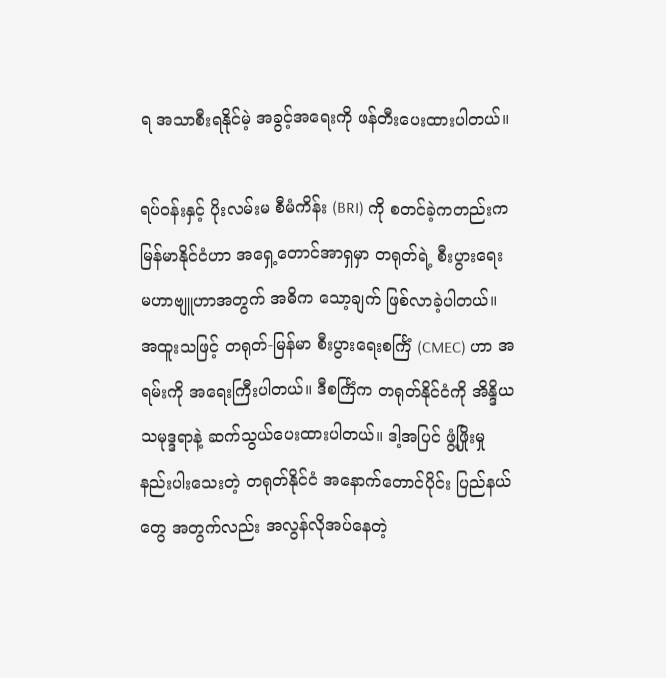ရ အသာစီးရနိုင်မဲ့ အခွင့်အရေးကို ဖန်တီးပေးထားပါတယ်။

ရပ်ဝန်းနှင့် ပိုးလမ်းမ စီမံကိန်း (BRI) ကို စတင်ခဲ့ကတည်းက မြန်မာနိုင်ငံဟာ အရှေ့တောင်အာရှမှာ တရုတ်ရဲ့ စီးပွားရေး မဟာဗျူဟာအတွက် အဓိက သော့ချက် ဖြစ်လာခဲ့ပါတယ်။ အထူးသဖြင့် တရုတ်-မြန်မာ စီးပွားရေးစင်္ကြံ (CMEC) ဟာ အရမ်းကို အရေးကြီးပါတယ်။ ဒီစင်္ကြံက တရုတ်နိုင်ငံကို အိန္ဒိယသမုဒ္ဒရာနဲ့ ဆက်သွယ်ပေးထားပါတယ်။ ဒါ့အပြင် ဖွံ့ဖြိုးမှု နည်းပါးသေးတဲ့ တရုတ်နိုင်ငံ အနောက်တောင်ပိုင်း ပြည်နယ်တွေ အတွက်လည်း အလွန်လိုအပ်နေတဲ့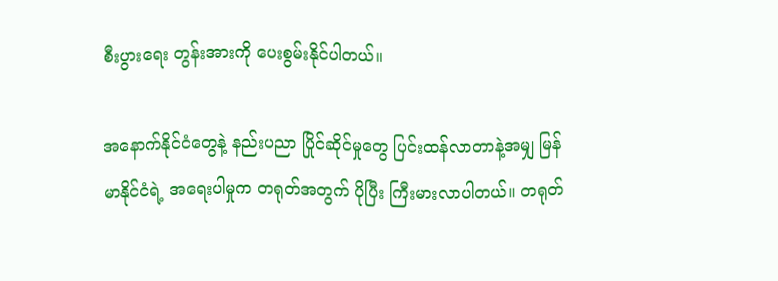စီးပွားရေး တွန်းအားကို ပေးစွမ်းနိုင်ပါတယ်။

အနောက်နိုင်ငံတွေနဲ့ နည်းပညာ ပြိုင်ဆိုင်မှုတွေ ပြင်းထန်လာတာနဲ့အမျှ မြန်မာနိုင်ငံရဲ့ အရေးပါမှုက တရုတ်အတွက် ပိုပြီး ကြီးမားလာပါတယ်။ တရုတ်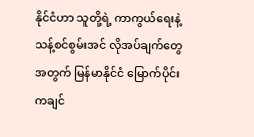နိုင်ငံဟာ သူတို့ရဲ့ ကာကွယ်ရေးနဲ့ သန့်စင်စွမ်းအင် လိုအပ်ချက်တွေအတွက် မြန်မာနိုင်ငံ မြောက်ပိုင်း ကချင်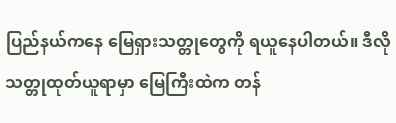ပြည်နယ်ကနေ မြေရှားသတ္တုတွေကို ရယူနေပါတယ်။ ဒီလို သတ္တုထုတ်ယူရာမှာ မြေကြီးထဲက တန်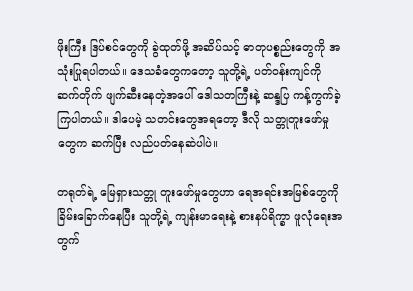ဖိုးကြီး ဒြပ်စင်တွေကို ခွဲထုတ်ဖို့ အဆိပ်သင့် ဓာတုပစ္စည်းတွေကို အသုံးပြုရပါတယ်။ ဒေသခံတွေကတော့ သူတို့ရဲ့ ပတ်ဝန်းကျင်ကို ဆက်တိုက် ဖျက်ဆီးနေတဲ့အပေါ် ဒေါသတကြီးနဲ့ ဆန္ဒပြ ကန့်ကွက်ခဲ့ကြပါတယ်။ ဒါပေမဲ့ သတင်းတွေအရတော့ ဒီလို သတ္တုတူးဖော်မှုတွေက ဆက်ပြီး လည်ပတ်နေဆဲပါပဲ။

တရုတ်ရဲ့ မြေရှားသတ္တု တူးဖော်မှုတွေဟာ ရေအရင်းအမြစ်တွေကို ခြိမ်းခြောက်နေပြီး သူတို့ရဲ့ ကျန်းမာရေးနဲ့ စားနပ်ရိက္ခာ ဖူလုံရေးအတွက်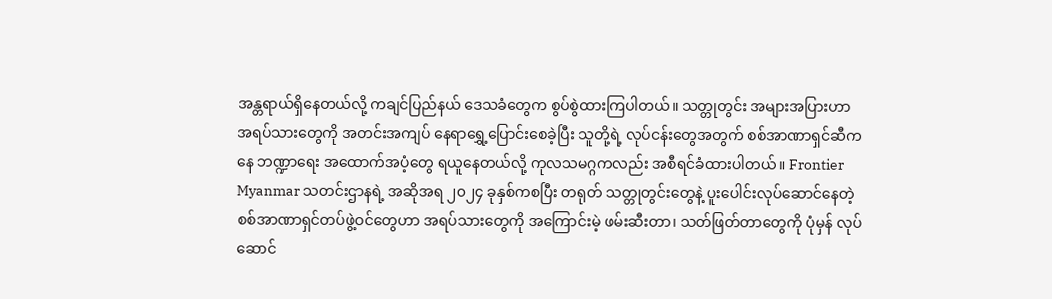အန္တရာယ်ရှိနေတယ်လို့ ကချင်ပြည်နယ် ဒေသခံတွေက စွပ်စွဲထားကြပါတယ်။ သတ္တုတွင်း အများအပြားဟာ အရပ်သားတွေကို အတင်းအကျပ် နေရာရွှေ့ပြောင်းစေခဲ့ပြီး သူတို့ရဲ့ လုပ်ငန်းတွေအတွက် စစ်အာဏာရှင်ဆီကနေ ဘဏ္ဍာရေး အထောက်အပံ့တွေ ရယူနေတယ်လို့ ကုလသမဂ္ဂကလည်း အစီရင်ခံထားပါတယ်။ Frontier Myanmar သတင်းဌာနရဲ့ အဆိုအရ ၂၀၂၄ ခုနှစ်ကစပြီး တရုတ် သတ္တုတွင်းတွေနဲ့ ပူးပေါင်းလုပ်ဆောင်နေတဲ့ စစ်အာဏာရှင်တပ်ဖွဲ့ဝင်တွေဟာ အရပ်သားတွေကို အကြောင်းမဲ့ ဖမ်းဆီးတာ၊ သတ်ဖြတ်တာတွေကို ပုံမှန် လုပ်ဆောင်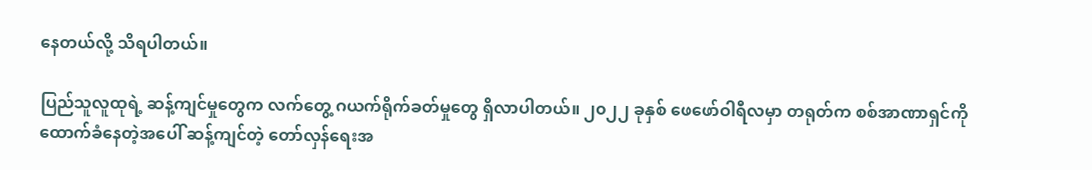နေတယ်လို့ သိရပါတယ်။

ပြည်သူလူထုရဲ့ ဆန့်ကျင်မှုတွေက လက်တွေ့ ဂယက်ရိုက်ခတ်မှုတွေ ရှိလာပါတယ်။ ၂၀၂၂ ခုနှစ် ဖေဖော်ဝါရီလမှာ တရုတ်က စစ်အာဏာရှင်ကို ထောက်ခံနေတဲ့အပေါ် ဆန့်ကျင်တဲ့ တော်လှန်ရေးအ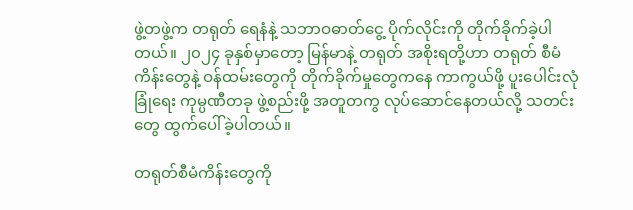ဖွဲ့တဖွဲ့က တရုတ် ရေနံနဲ့ သဘာဝဓာတ်ငွေ့ ပိုက်လိုင်းကို တိုက်ခိုက်ခဲ့ပါတယ်။ ၂၀၂၄ ခုနှစ်မှာတော့ မြန်မာနဲ့ တရုတ် အစိုးရတို့ဟာ တရုတ် စီမံကိန်းတွေနဲ့ ဝန်ထမ်းတွေကို တိုက်ခိုက်မှုတွေကနေ ကာကွယ်ဖို့ ပူးပေါင်းလုံခြုံရေး ကုမ္ပဏီတခု ဖွဲ့စည်းဖို့ အတူတကွ လုပ်ဆောင်နေတယ်လို့ သတင်းတွေ ထွက်ပေါ်ခဲ့ပါတယ်။

တရုတ်စီမံကိန်းတွေကို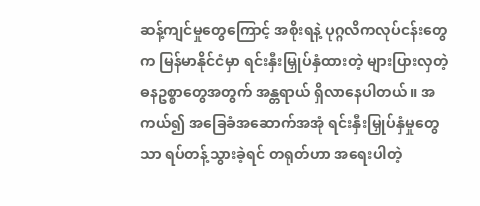ဆန့်ကျင်မှုတွေကြောင့် အစိုးရနဲ့ ပုဂ္ဂလိကလုပ်ငန်းတွေက မြန်မာနိုင်ငံမှာ ရင်းနှီးမြှုပ်နှံထားတဲ့ များပြားလှတဲ့ ဓနဥစ္စာတွေအတွက် အန္တရာယ် ရှိလာနေပါတယ်။ အကယ်၍ အခြေခံအဆောက်အအုံ ရင်းနှီးမြှုပ်နှံမှုတွေသာ ရပ်တန့်သွားခဲ့ရင် တရုတ်ဟာ အရေးပါတဲ့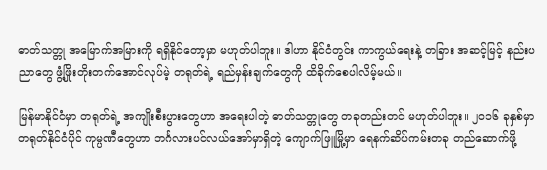ဓာတ်သတ္တု အမြောက်အမြားကို ရရှိနိုင်တော့မှာ မဟုတ်ပါဘူး။ ဒါဟာ နိုင်ငံတွင်း ကာကွယ်ရေးနဲ့ တခြား အဆင့်မြင့် နည်းပညာတွေ ဖွံ့ဖြိုးတိုးတက်အောင်လုပ်မဲ့ တရုတ်ရဲ့ ရည်မှန်းချက်တွေကို ထိခိုက်စေပါလိမ့်မယ်။

မြန်မာနိုင်ငံမှာ တရုတ်ရဲ့ အကျိုးစီးပွားတွေဟာ အရေးပါတဲ့ ဓာတ်သတ္တုတွေ တခုတည်းတင် မဟုတ်ပါဘူး။ ၂၀၁၆ ခုနှစ်မှာ တရုတ်နိုင်ငံပိုင် ကုမ္ပဏီတွေဟာ ဘင်္ဂလားပင်လယ်အော်မှာရှိတဲ့ ကျောက်ဖြူမြို့မှာ ရေနက်ဆိပ်ကမ်းတခု တည်ဆောက်ဖို့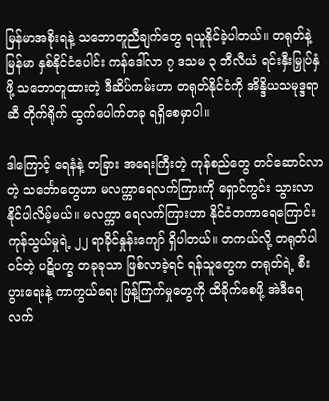မြန်မာအစိုးရနဲ့ သဘောတူညီချက်တွေ ရယူနိုင်ခဲ့ပါတယ်။ တရုတ်နဲ့ မြန်မာ နှစ်နိုင်ငံပေါင်း ကန်ဒေါ်လာ ၇ ဒသမ ၃ ဘီလီယံ ရင်းနှီးမြှုပ်နှံဖို့ သဘောတူထားတဲ့ ဒီဆိပ်ကမ်းဟာ တရုတ်နိုင်ငံကို အိန္ဒိယသမုဒ္ဒရာဆီ တိုက်ရိုက် ထွက်ပေါက်တခု ရရှိစေမှာပါ။

ဒါကြောင့် ရေနံနဲ့ တခြား အရေးကြီးတဲ့ ကုန်စည်တွေ တင်ဆောင်လာတဲ့ သင်္ဘောတွေဟာ မလက္ကာရေလက်ကြားကို ရှောင်ကွင်း သွားလာနိုင်ပါလိမ့်မယ်။ မလက္ကာ ရေလက်ကြားဟာ နိုင်ငံတကာရေကြောင်းကုန်သွယ်မှုရဲ့ ၂၂ ရာခိုင်နှုန်းကျော် ရှိပါတယ်။ တကယ်လို့ တရုတ်ပါဝင်တဲ့ ပဋိပက္ခ တခုခုသာ ဖြစ်လာခဲ့ရင် ရန်သူတွေက တရုတ်ရဲ့ စီးပွားရေးနဲ့ ကာကွယ်ရေး ဖြန့်ကြက်မှုတွေကို ထိခိုက်စေဖို့ အဲဒီရေလက်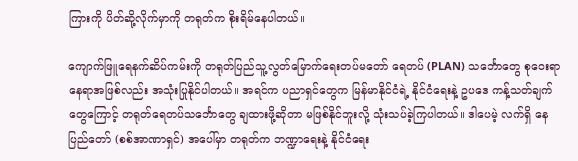ကြားကို ပိတ်ဆို့လိုက်မှာကို တရုတ်က စိုးရိမ်နေပါတယ်။

ကျောက်ဖြူရေနက်ဆိပ်ကမ်းကို တရုတ်ပြည်သူ့လွတ်မြောက်ရေးတပ်မတော် ရေတပ် (PLAN) သင်္ဘောတွေ စုဝေးရာ နေရာအဖြစ်လည်း အသုံးပြုနိုင်ပါတယ်။ အရင်က ပညာရှင်တွေက မြန်မာနိုင်ငံရဲ့ နိုင်ငံရေးနဲ့ ဥပဒေ ကန့်သတ်ချက်တွေကြောင့် တရုတ်ရေတပ်သင်္ဘောတွေ ချထားဖို့ဆိုတာ မဖြစ်နိုင်ဘူးလို့ သုံးသပ်ခဲ့ကြပါတယ်။ ဒါပေမဲ့ လက်ရှိ နေပြည်တော် (စစ်အာဏာရှင်) အပေါ်မှာ တရုတ်က ဘဏ္ဍာရေးနဲ့ နိုင်ငံရေး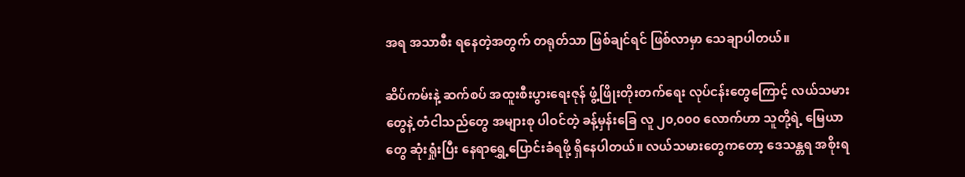အရ အသာစီး ရနေတဲ့အတွက် တရုတ်သာ ဖြစ်ချင်ရင် ဖြစ်လာမှာ သေချာပါတယ်။

ဆိပ်ကမ်းနဲ့ ဆက်စပ် အထူးစီးပွားရေးဇုန် ဖွံ့ဖြိုးတိုးတက်ရေး လုပ်ငန်းတွေကြောင့် လယ်သမားတွေနဲ့ တံငါသည်တွေ အများစု ပါဝင်တဲ့ ခန့်မှန်းခြေ လူ ၂၀,၀၀၀ လောက်ဟာ သူတို့ရဲ့ မြေယာတွေ ဆုံးရှုံးပြီး နေရာရွှေ့ပြောင်းခံရဖို့ ရှိနေပါတယ်။ လယ်သမားတွေကတော့ ဒေသန္တရ အစိုးရ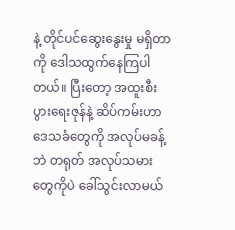နဲ့ တိုင်ပင်ဆွေးနွေးမှု မရှိတာကို ဒေါသထွက်နေကြပါတယ်။ ပြီးတော့ အထူးစီးပွားရေးဇုန်နဲ့ ဆိပ်ကမ်းဟာ ဒေသခံတွေကို အလုပ်မခန့်ဘဲ တရုတ် အလုပ်သမားတွေကိုပဲ ခေါ်သွင်းလာမယ်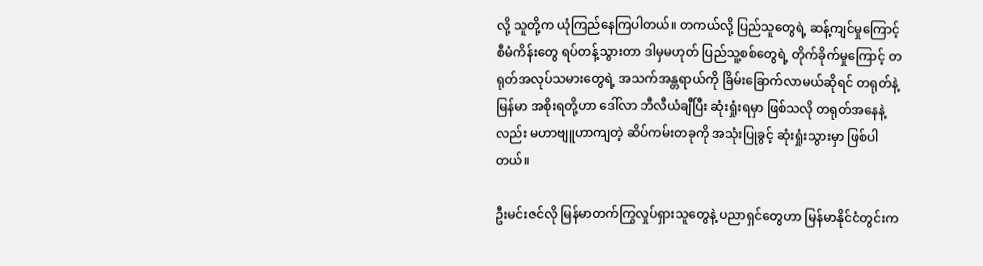လို့ သူတို့က ယုံကြည်နေကြပါတယ်။ တကယ်လို့ ပြည်သူတွေရဲ့ ဆန့်ကျင်မှုကြောင့် စီမံကိန်းတွေ ရပ်တန့်သွားတာ ဒါမှမဟုတ် ပြည်သူ့စစ်တွေရဲ့ တိုက်ခိုက်မှုကြောင့် တရုတ်အလုပ်သမားတွေရဲ့ အသက်အန္တရာယ်ကို ခြိမ်းခြောက်လာမယ်ဆိုရင် တရုတ်နဲ့ မြန်မာ အစိုးရတို့ဟာ ဒေါ်လာ ဘီလီယံချီပြီး ဆုံးရှုံးရမှာ ဖြစ်သလို တရုတ်အနေနဲ့လည်း မဟာဗျူဟာကျတဲ့ ဆိပ်ကမ်းတခုကို အသုံးပြုခွင့် ဆုံးရှုံးသွားမှာ ဖြစ်ပါတယ်။

ဦးမင်းဇင်လို မြန်မာတက်ကြွလှုပ်ရှားသူတွေနဲ့ ပညာရှင်တွေဟာ မြန်မာနိုင်ငံတွင်းက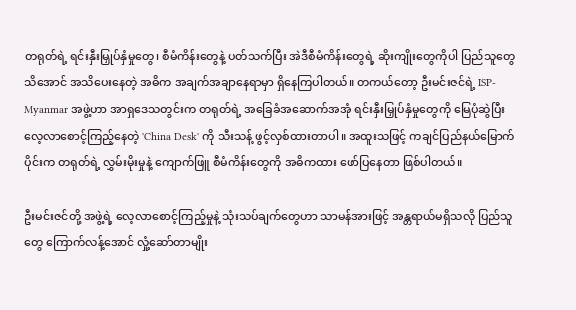တရုတ်ရဲ့ ရင်းနှီးမြှုပ်နှံမှုတွေ၊ စီမံကိန်းတွေနဲ့ ပတ်သက်ပြီး အဲဒီစီမံကိန်းတွေရဲ့ ဆိုးကျိုးတွေကိုပါ ပြည်သူတွေ သိအောင် အသိပေးနေတဲ့ အဓိက အချက်အချာနေရာမှာ ရှိနေကြပါတယ်။ တကယ်တော့ ဦးမင်းဇင်ရဲ့ ISP-Myanmar အဖွဲ့ဟာ အာရှဒေသတွင်းက တရုတ်ရဲ့ အခြေခံအဆောက်အအုံ ရင်းနှီးမြှုပ်နှံမှုတွေကို မြေပုံဆွဲပြီး လေ့လာစောင့်ကြည့်နေတဲ့ 'China Desk' ကို သီးသန့် ဖွင့်လှစ်ထားတာပါ။ အထူးသဖြင့် ကချင်ပြည်နယ်မြောက်ပိုင်းက တရုတ်ရဲ့ လွှမ်းမိုးမှုနဲ့ ကျောက်ဖြူ စီမံကိန်းတွေကို အဓိကထား ဖော်ပြနေတာ ဖြစ်ပါတယ်။

ဦးမင်းဇင်တို့ အဖွဲ့ရဲ့ လေ့လာစောင့်ကြည့်မှုနဲ့ သုံးသပ်ချက်တွေဟာ သာမန်အားဖြင့် အန္တရာယ်မရှိသလို ပြည်သူတွေ ကြောက်လန့်အောင် လှုံ့ဆော်တာမျိုး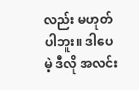လည်း မဟုတ်ပါဘူး။ ဒါပေမဲ့ ဒီလို အလင်း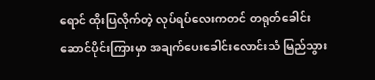ရောင် ထိုးပြလိုက်တဲ့ လုပ်ရပ်လေးကတင် တရုတ်ခေါင်းဆောင်ပိုင်းကြားမှာ အချက်ပေးခေါင်းလောင်းသံ မြည်သွား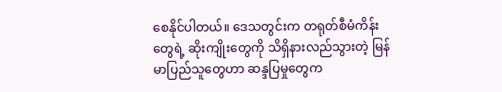စေနိုင်ပါတယ်။ ဒေသတွင်းက တရုတ်စီမံကိန်းတွေရဲ့ ဆိုးကျိုးတွေကို သိရှိနားလည်သွားတဲ့ မြန်မာပြည်သူတွေဟာ ဆန္ဒပြမှုတွေက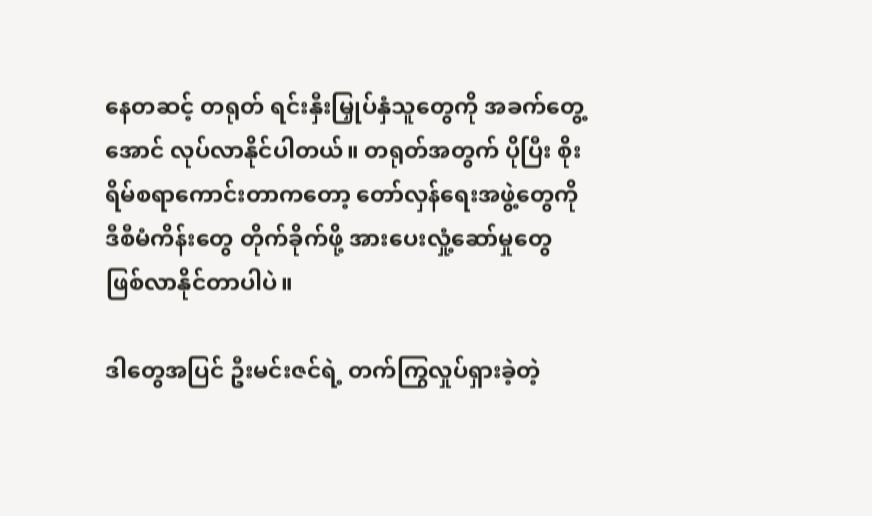နေတဆင့် တရုတ် ရင်းနှီးမြှုပ်နှံသူတွေကို အခက်တွေ့အောင် လုပ်လာနိုင်ပါတယ်။ တရုတ်အတွက် ပိုပြီး စိုးရိမ်စရာကောင်းတာကတော့ တော်လှန်ရေးအဖွဲ့တွေကို ဒီစီမံကိန်းတွေ တိုက်ခိုက်ဖို့ အားပေးလှုံ့ဆော်မှုတွေ ဖြစ်လာနိုင်တာပါပဲ။

ဒါတွေအပြင် ဦးမင်းဇင်ရဲ့ တက်ကြွလှုပ်ရှားခဲ့တဲ့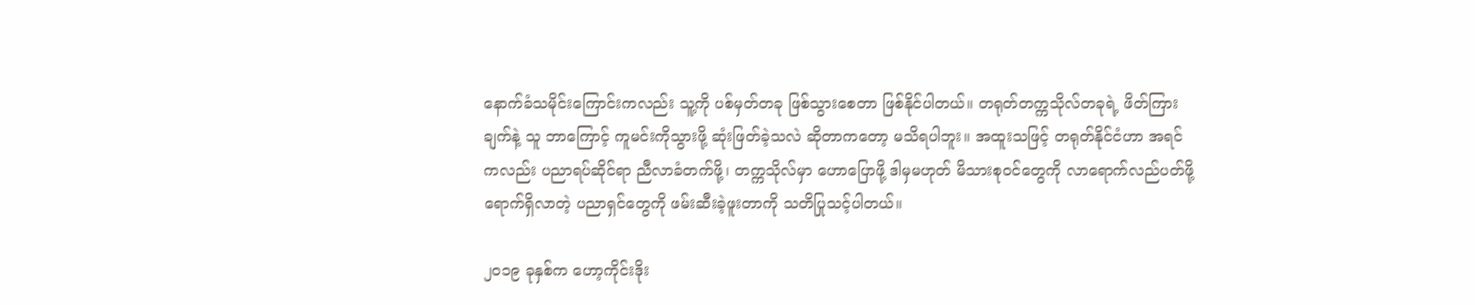နောက်ခံသမိုင်းကြောင်းကလည်း သူ့ကို ပစ်မှတ်တခု ဖြစ်သွားစေတာ ဖြစ်နိုင်ပါတယ်။ တရုတ်တက္ကသိုလ်တခုရဲ့ ဖိတ်ကြားချက်နဲ့ သူ ဘာကြောင့် ကူမင်းကိုသွားဖို့ ဆုံးဖြတ်ခဲ့သလဲ ဆိုတာကတော့ မသိရပါဘူး။ အထူးသဖြင့် တရုတ်နိုင်ငံဟာ အရင်ကလည်း ပညာရပ်ဆိုင်ရာ ညီလာခံတက်ဖို့၊ တက္ကသိုလ်မှာ ဟောပြောဖို့ ဒါမှမဟုတ် မိသားစုဝင်တွေကို လာရောက်လည်ပတ်ဖို့ ရောက်ရှိလာတဲ့ ပညာရှင်တွေကို ဖမ်းဆီးခဲ့ဖူးတာကို သတိပြုသင့်ပါတယ်။

၂၀၁၉ ခုနှစ်က ဟော့ကိုင်းဒိုး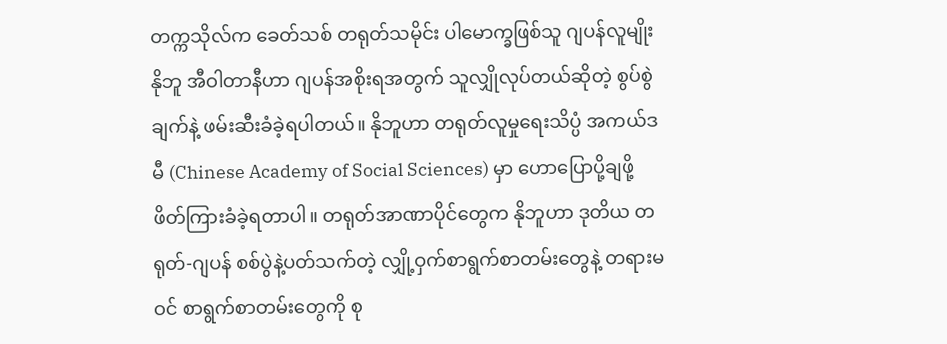တက္ကသိုလ်က ခေတ်သစ် တရုတ်သမိုင်း ပါမောက္ခဖြစ်သူ ဂျပန်လူမျိုး နိုဘူ အီဝါတာနီဟာ ဂျပန်အစိုးရအတွက် သူလျှိုလုပ်တယ်ဆိုတဲ့ စွပ်စွဲချက်နဲ့ ဖမ်းဆီးခံခဲ့ရပါတယ်။ နိုဘူဟာ တရုတ်လူမှုရေးသိပ္ပံ အကယ်ဒမီ (Chinese Academy of Social Sciences) မှာ ဟောပြောပို့ချဖို့ ဖိတ်ကြားခံခဲ့ရတာပါ။ တရုတ်အာဏာပိုင်တွေက နိုဘူဟာ ဒုတိယ တရုတ်-ဂျပန် စစ်ပွဲနဲ့ပတ်သက်တဲ့ လျှို့ဝှက်စာရွက်စာတမ်းတွေနဲ့ တရားမဝင် စာရွက်စာတမ်းတွေကို စု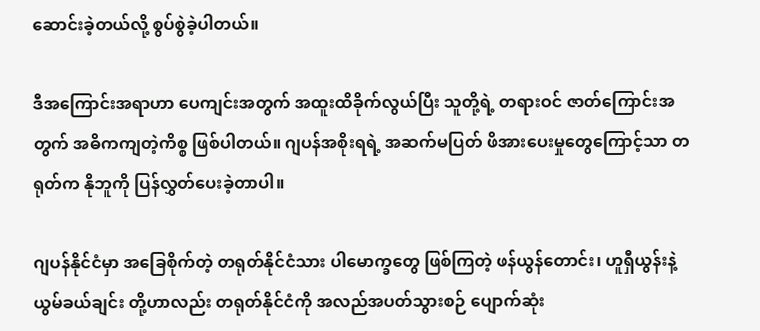ဆောင်းခဲ့တယ်လို့ စွပ်စွဲခဲ့ပါတယ်။

ဒီအကြောင်းအရာဟာ ပေကျင်းအတွက် အထူးထိခိုက်လွယ်ပြီး သူတို့ရဲ့ တရားဝင် ဇာတ်ကြောင်းအတွက် အဓိကကျတဲ့ကိစ္စ ဖြစ်ပါတယ်။ ဂျပန်အစိုးရရဲ့ အဆက်မပြတ် ဖိအားပေးမှုတွေကြောင့်သာ တရုတ်က နိုဘူကို ပြန်လွှတ်ပေးခဲ့တာပါ။

ဂျပန်နိုင်ငံမှာ အခြေစိုက်တဲ့ တရုတ်နိုင်ငံသား ပါမောက္ခတွေ ဖြစ်ကြတဲ့ ဖန်ယွန်တောင်း၊ ဟူရှီယွန်းနဲ့ ယွမ်ခယ်ချင်း တို့ဟာလည်း တရုတ်နိုင်ငံကို အလည်အပတ်သွားစဉ် ပျောက်ဆုံး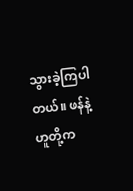သွားခဲ့ကြပါတယ်။ ဖန်နဲ့ ဟူတို့က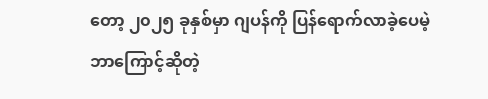တော့ ၂၀၂၅ ခုနှစ်မှာ ဂျပန်ကို ပြန်ရောက်လာခဲ့ပေမဲ့ ဘာကြောင့်ဆိုတဲ့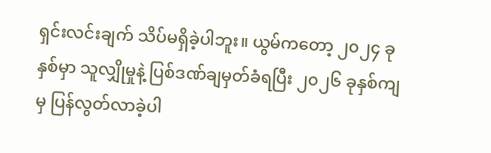ရှင်းလင်းချက် သိပ်မရှိခဲ့ပါဘူး။ ယွမ်ကတော့ ၂၀၂၄ ခုနှစ်မှာ သူလျှိုမှုနဲ့ ပြစ်ဒဏ်ချမှတ်ခံရပြီး ၂၀၂၆ ခုနှစ်ကျမှ ပြန်လွတ်လာခဲ့ပါ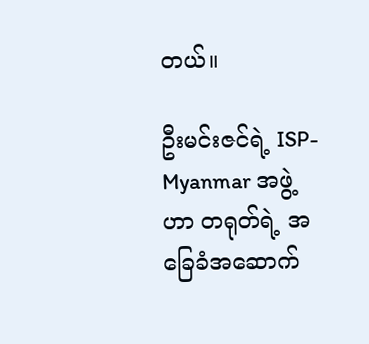တယ်။

ဦးမင်းဇင်ရဲ့ ISP-Myanmar အဖွဲ့ဟာ တရုတ်ရဲ့ အခြေခံအဆောက်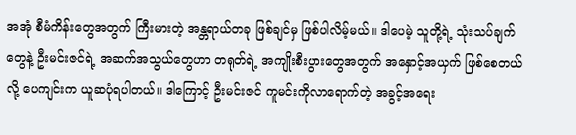အအုံ စီမံကိန်းတွေအတွက် ကြီးမားတဲ့ အန္တရာယ်တခု ဖြစ်ချင်မှ ဖြစ်ပါလိမ့်မယ်။ ဒါပေမဲ့ သူတို့ရဲ့ သုံးသပ်ချက်တွေနဲ့ ဦးမင်းဇင်ရဲ့ အဆက်အသွယ်တွေဟာ တရုတ်ရဲ့ အကျိုးစီးပွားတွေအတွက် အနှောင့်အယှက် ဖြစ်စေတယ်လို့ ပေကျင်းက ယူဆပုံရပါတယ်။ ဒါကြောင့် ဦးမင်းဇင် ကူမင်းကိုလာရောက်တဲ့ အခွင့်အရေး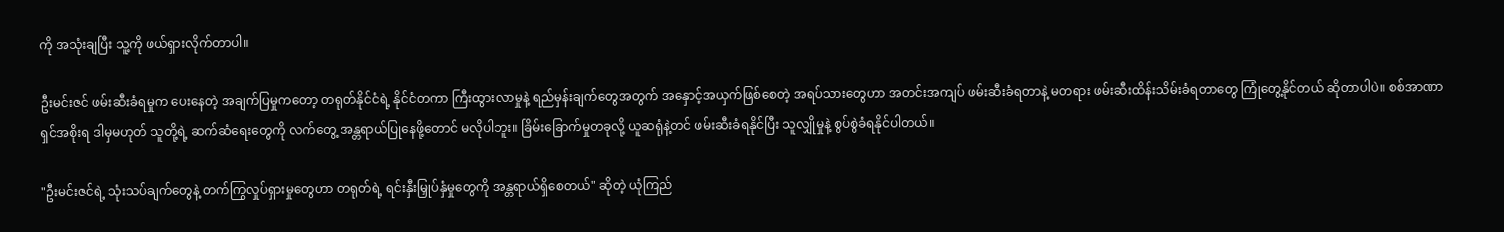ကို အသုံးချပြီး သူ့ကို ဖယ်ရှားလိုက်တာပါ။

ဦးမင်းဇင် ဖမ်းဆီးခံရမှုက ပေးနေတဲ့ အချက်ပြမှုကတော့ တရုတ်နိုင်ငံရဲ့ နိုင်ငံတကာ ကြီးထွားလာမှုနဲ့ ရည်မှန်းချက်တွေအတွက် အနှောင့်အယှက်ဖြစ်စေတဲ့ အရပ်သားတွေဟာ အတင်းအကျပ် ဖမ်းဆီးခံရတာနဲ့ မတရား ဖမ်းဆီးထိန်းသိမ်းခံရတာတွေ ကြုံတွေ့နိုင်တယ် ဆိုတာပါပဲ။ စစ်အာဏာရှင်အစိုးရ ဒါမှမဟုတ် သူတို့ရဲ့ ဆက်ဆံရေးတွေကို လက်တွေ့ အန္တရာယ်ပြုနေဖို့တောင် မလိုပါဘူး။ ခြိမ်းခြောက်မှုတခုလို့ ယူဆရုံနဲ့တင် ဖမ်းဆီးခံရနိုင်ပြီး သူလျှိုမှုနဲ့ စွပ်စွဲခံရနိုင်ပါတယ်။

"ဦးမင်းဇင်ရဲ့ သုံးသပ်ချက်တွေနဲ့ တက်ကြွလှုပ်ရှားမှုတွေဟာ တရုတ်ရဲ့ ရင်းနှီးမြှုပ်နှံမှုတွေကို အန္တရာယ်ရှိစေတယ်" ဆိုတဲ့ ယုံကြည်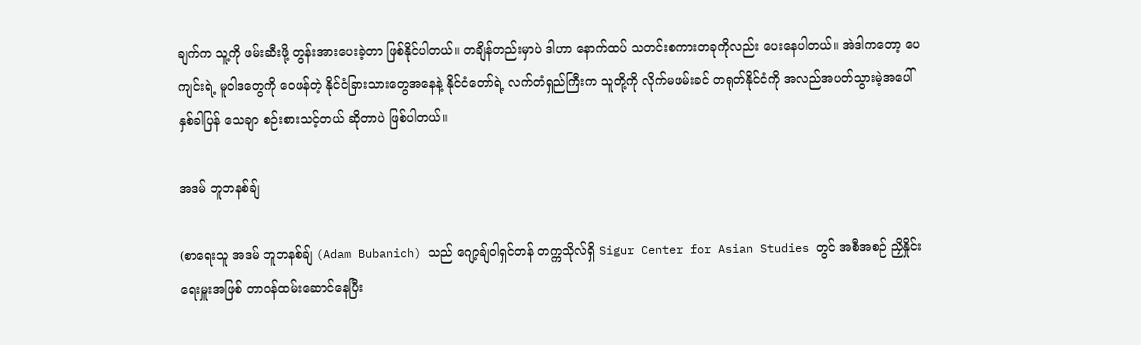ချက်က သူ့ကို ဖမ်းဆီးဖို့ တွန်းအားပေးခဲ့တာ ဖြစ်နိုင်ပါတယ်။ တချိန်တည်းမှာပဲ ဒါဟာ နောက်ထပ် သတင်းစကားတခုကိုလည်း ပေးနေပါတယ်။ အဲဒါကတော့ ပေကျင်းရဲ့ မူဝါဒတွေကို ဝေဖန်တဲ့ နိုင်ငံခြားသားတွေအနေနဲ့ နိုင်ငံတော်ရဲ့ လက်တံရှည်ကြီးက သူတို့ကို လိုက်မဖမ်းခင် တရုတ်နိုင်ငံကို အလည်အပတ်သွားမဲ့အပေါ် နှစ်ခါပြန် သေချာ စဉ်းစားသင့်တယ် ဆိုတာပဲ ဖြစ်ပါတယ်။

အဒမ် ဘူဘနစ်ချ်

(စာရေးသူ အဒမ် ဘူဘနစ်ချ် (Adam Bubanich) သည် ဂျော့ချ်ဝါရှင်တန် တက္ကသိုလ်ရှိ Sigur Center for Asian Studies တွင် အစီအစဉ် ညှိနှိုင်းရေးမှူးအဖြစ် တာဝန်ထမ်းဆောင်နေပြီး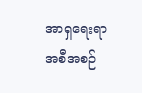အာရှရေးရာ အစီအစဉ်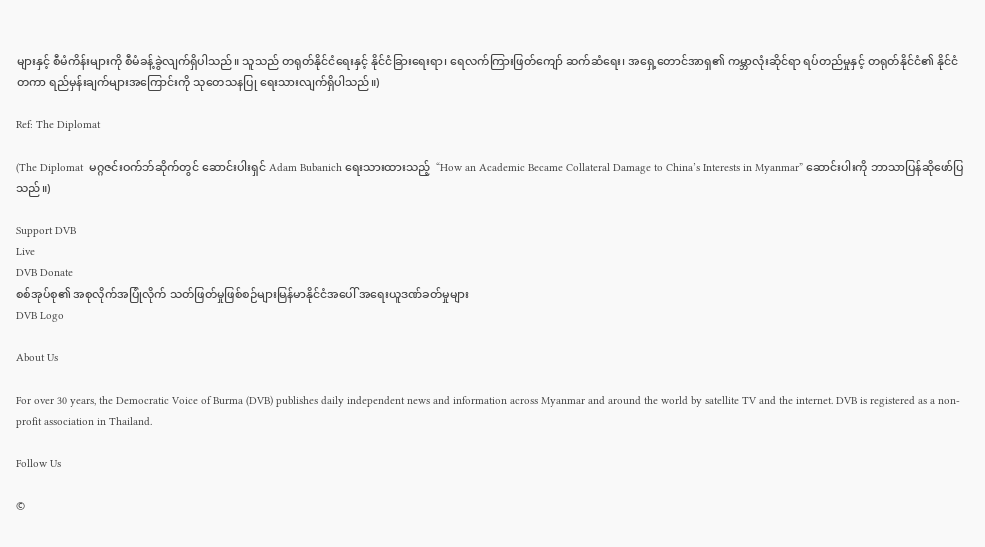များနှင့် စီမံကိန်းများကို စီမံခန့်ခွဲလျက်ရှိပါသည်။ သူသည် တရုတ်နိုင်ငံရေးနှင့် နိုင်ငံခြားရေးရာ၊ ရေလက်ကြားဖြတ်ကျော် ဆက်ဆံရေး၊ အရှေ့တောင်အာရှ၏ ကမ္ဘာလုံးဆိုင်ရာ ရပ်တည်မှုနှင့် တရုတ်နိုင်ငံ၏ နိုင်ငံတကာ ရည်မှန်းချက်များအကြောင်းကို သုတေသနပြု ရေးသားလျက်ရှိပါသည်။)

Ref: The Diplomat

(The Diplomat  မဂ္ဂဇင်းဝက်ဘ်ဆိုက်တွင် ဆောင်းပါးရှင် Adam Bubanich ရေးသားထားသည့်  “How an Academic Became Collateral Damage to China’s Interests in Myanmar” ဆောင်းပါးကို ဘာသာပြန်ဆိုဖော်ပြသည်။)

Support DVB
Live
DVB Donate
စစ်အုပ်စု၏ အစုလိုက်အပြုံလိုက် သတ်ဖြတ်မှုဖြစ်စဉ်များမြန်မာနိုင်ငံအပေါ် အရေးယူဒဏ်ခတ်မှုများ
DVB Logo

About Us

For over 30 years, the Democratic Voice of Burma (DVB) publishes daily independent news and information across Myanmar and around the world by satellite TV and the internet. DVB is registered as a non-profit association in Thailand.

Follow Us

©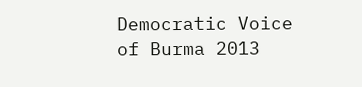Democratic Voice of Burma 2013